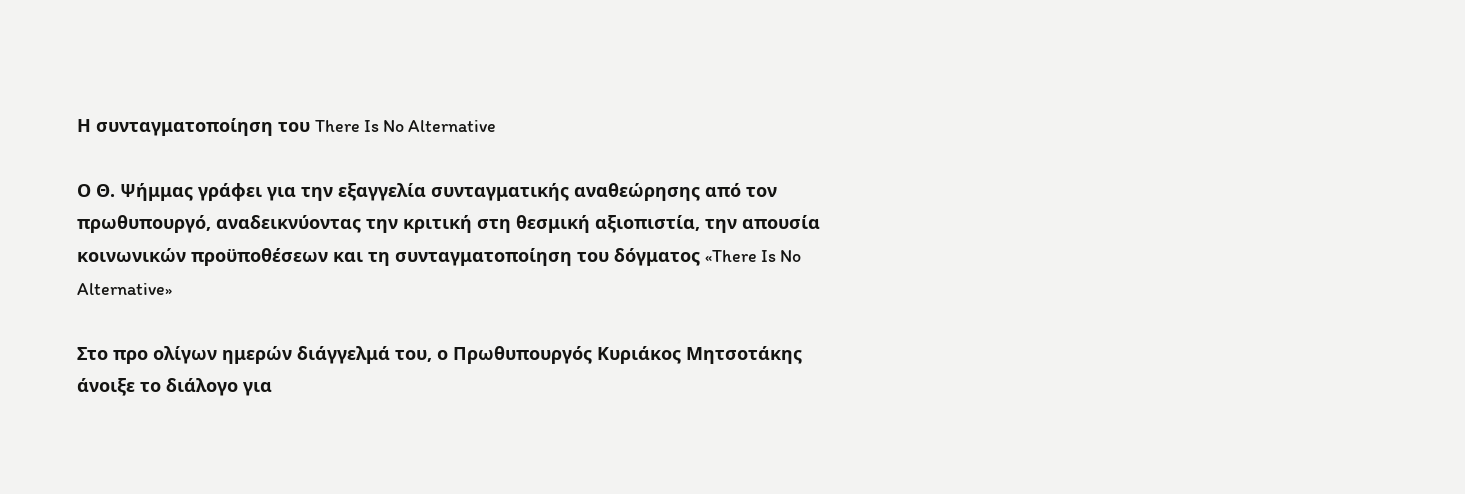Η συνταγματοποίηση του There Is No Alternative

Ο Θ. Ψήμμας γράφει για την εξαγγελία συνταγματικής αναθεώρησης από τον πρωθυπουργό, αναδεικνύοντας την κριτική στη θεσμική αξιοπιστία, την απουσία κοινωνικών προϋποθέσεων και τη συνταγματοποίηση του δόγματος «There Is No Alternative»

Στο προ ολίγων ημερών διάγγελμά του, ο Πρωθυπουργός Κυριάκος Μητσοτάκης άνοιξε το διάλογο για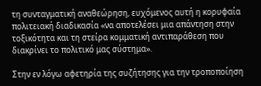τη συνταγματική αναθεώρηση, ευχόμενος αυτή η κορυφαία πολιτειακή διαδικασία «να αποτελέσει μια απάντηση στην τοξικότητα και τη στείρα κομματική αντιπαράθεση που διακρίνει το πολιτικό μας σύστημα».

Στην εν λόγω αφετηρία της συζήτησης για την τροποποίηση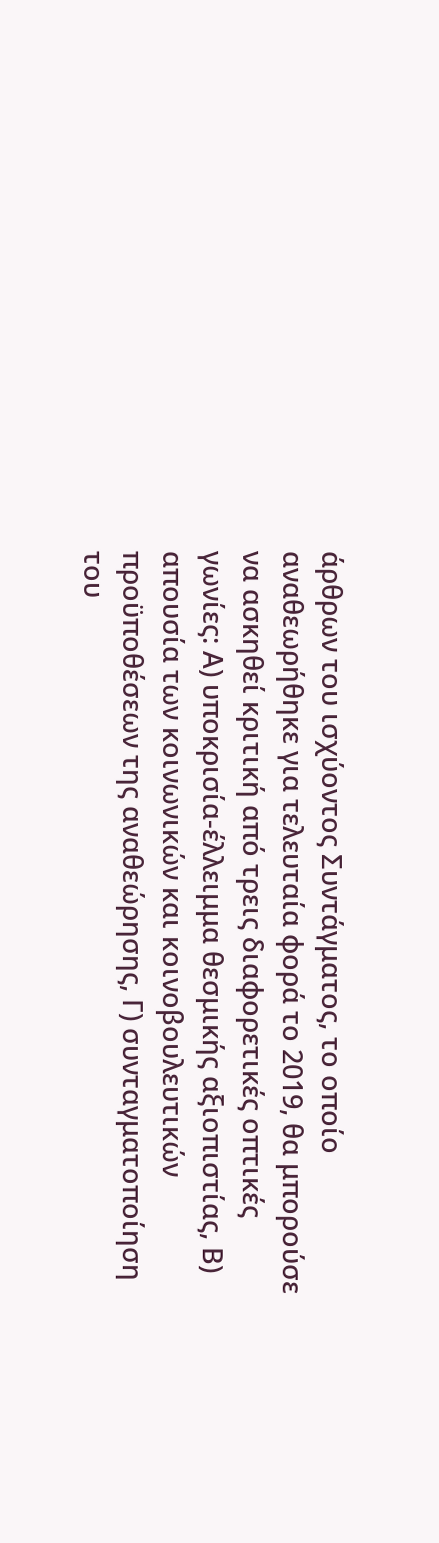άρθρων του ισχύοντος Συντάγματος, το οποίο αναθεωρήθηκε για τελευταία φορά το 2019, θα μπορούσε να ασκηθεί κριτική από τρεις διαφορετικές οπτικές γωνίες: Α) υποκρισία-έλλειμμα θεσμικής αξιοπιστίας, Β) απουσία των κοινωνικών και κοινοβουλευτικών προϋποθέσεων της αναθεώρησης, Γ) συνταγματοποίηση του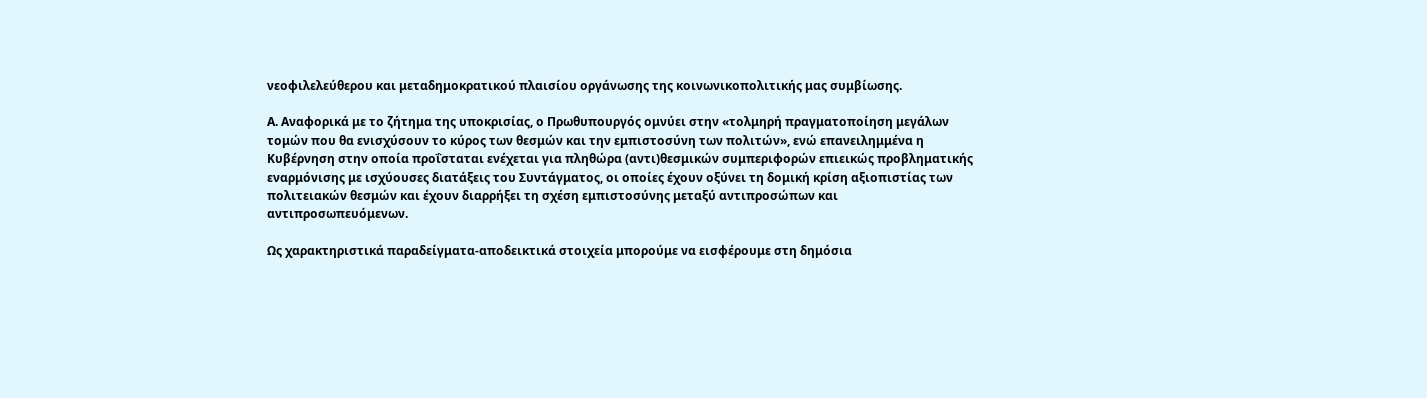νεοφιλελεύθερου και μεταδημοκρατικού πλαισίου οργάνωσης της κοινωνικοπολιτικής μας συμβίωσης.

Α. Αναφορικά με το ζήτημα της υποκρισίας, ο Πρωθυπουργός ομνύει στην «τολμηρή πραγματοποίηση μεγάλων τομών που θα ενισχύσουν το κύρος των θεσμών και την εμπιστοσύνη των πολιτών», ενώ επανειλημμένα η Κυβέρνηση στην οποία προΐσταται ενέχεται για πληθώρα (αντι)θεσμικών συμπεριφορών επιεικώς προβληματικής εναρμόνισης με ισχύουσες διατάξεις του Συντάγματος, οι οποίες έχουν οξύνει τη δομική κρίση αξιοπιστίας των πολιτειακών θεσμών και έχουν διαρρήξει τη σχέση εμπιστοσύνης μεταξύ αντιπροσώπων και αντιπροσωπευόμενων.

Ως χαρακτηριστικά παραδείγματα-αποδεικτικά στοιχεία μπορούμε να εισφέρουμε στη δημόσια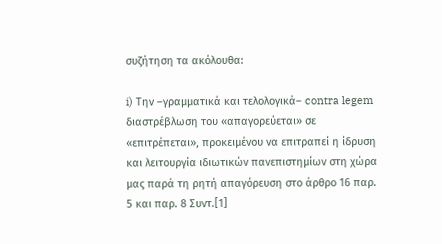συζήτηση τα ακόλουθα:

i) Την –γραμματικά και τελολογικά– contra legem διαστρέβλωση του «απαγορεύεται» σε «επιτρέπεται», προκειμένου να επιτραπεί η ίδρυση και λειτουργία ιδιωτικών πανεπιστημίων στη χώρα μας παρά τη ρητή απαγόρευση στο άρθρο 16 παρ. 5 και παρ. 8 Συντ.[1]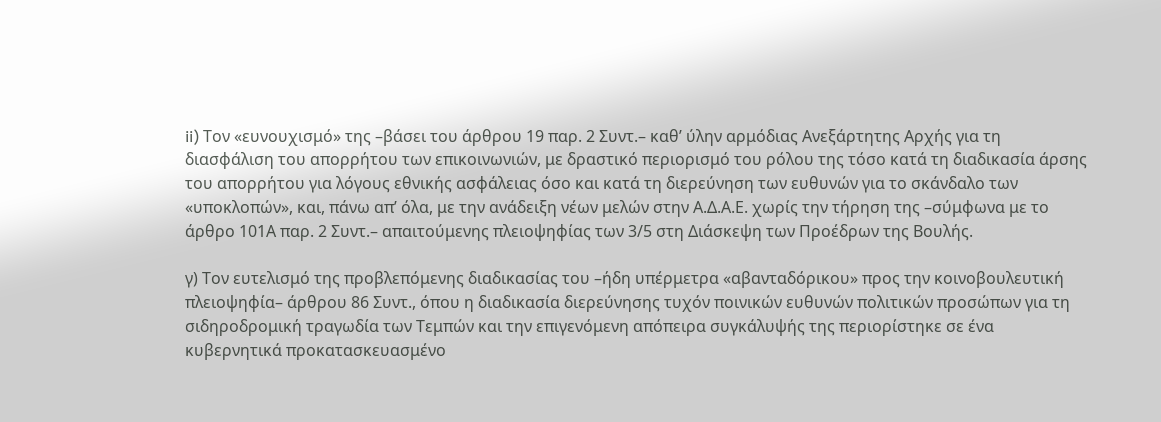ii) Τον «ευνουχισμό» της –βάσει του άρθρου 19 παρ. 2 Συντ.– καθ’ ύλην αρμόδιας Ανεξάρτητης Αρχής για τη διασφάλιση του απορρήτου των επικοινωνιών, με δραστικό περιορισμό του ρόλου της τόσο κατά τη διαδικασία άρσης του απορρήτου για λόγους εθνικής ασφάλειας όσο και κατά τη διερεύνηση των ευθυνών για το σκάνδαλο των «υποκλοπών», και, πάνω απ’ όλα, με την ανάδειξη νέων μελών στην Α.Δ.Α.Ε. χωρίς την τήρηση της –σύμφωνα με το άρθρο 101Α παρ. 2 Συντ.– απαιτούμενης πλειοψηφίας των 3/5 στη Διάσκεψη των Προέδρων της Βουλής.

γ) Τον ευτελισμό της προβλεπόμενης διαδικασίας του –ήδη υπέρμετρα «αβανταδόρικου» προς την κοινοβουλευτική πλειοψηφία– άρθρου 86 Συντ., όπου η διαδικασία διερεύνησης τυχόν ποινικών ευθυνών πολιτικών προσώπων για τη σιδηροδρομική τραγωδία των Τεμπών και την επιγενόμενη απόπειρα συγκάλυψής της περιορίστηκε σε ένα κυβερνητικά προκατασκευασμένο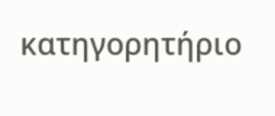κατηγορητήριο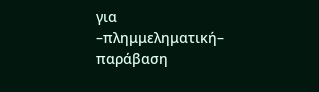για –πλημμεληματική– παράβαση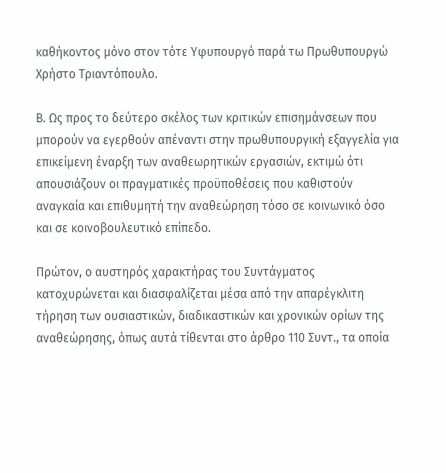καθήκοντος μόνο στον τότε Υφυπουργό παρά τω Πρωθυπουργώ Χρήστο Τριαντόπουλο.

Β. Ως προς το δεύτερο σκέλος των κριτικών επισημάνσεων που μπορούν να εγερθούν απέναντι στην πρωθυπουργική εξαγγελία για επικείμενη έναρξη των αναθεωρητικών εργασιών, εκτιμώ ότι απουσιάζουν οι πραγματικές προϋποθέσεις που καθιστούν αναγκαία και επιθυμητή την αναθεώρηση τόσο σε κοινωνικό όσο και σε κοινοβουλευτικό επίπεδο.

Πρώτον, ο αυστηρός χαρακτήρας του Συντάγματος κατοχυρώνεται και διασφαλίζεται μέσα από την απαρέγκλιτη τήρηση των ουσιαστικών, διαδικαστικών και χρονικών ορίων της αναθεώρησης, όπως αυτά τίθενται στο άρθρο 110 Συντ., τα οποία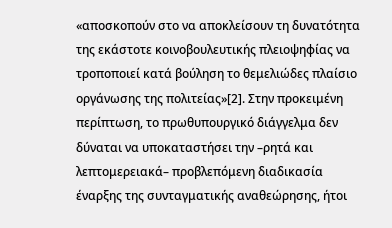«αποσκοπούν στο να αποκλείσουν τη δυνατότητα της εκάστοτε κοινοβουλευτικής πλειοψηφίας να τροποποιεί κατά βούληση το θεμελιώδες πλαίσιο οργάνωσης της πολιτείας»[2]. Στην προκειμένη περίπτωση, το πρωθυπουργικό διάγγελμα δεν δύναται να υποκαταστήσει την –ρητά και λεπτομερειακά– προβλεπόμενη διαδικασία έναρξης της συνταγματικής αναθεώρησης, ήτοι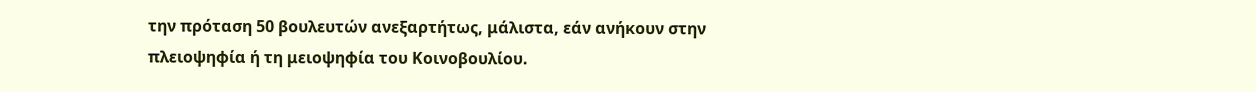την πρόταση 50 βουλευτών ανεξαρτήτως, μάλιστα, εάν ανήκουν στην πλειοψηφία ή τη μειοψηφία του Κοινοβουλίου.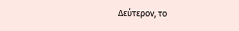Δεύτερον, το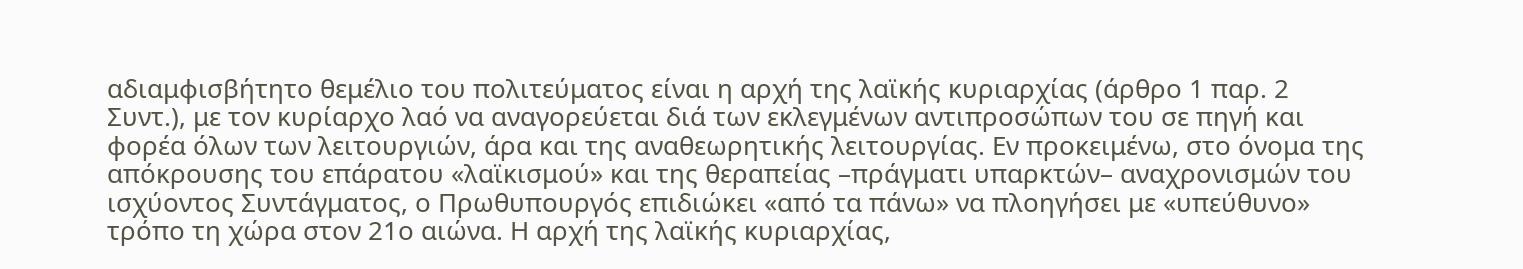αδιαμφισβήτητο θεμέλιο του πολιτεύματος είναι η αρχή της λαϊκής κυριαρχίας (άρθρο 1 παρ. 2 Συντ.), με τον κυρίαρχο λαό να αναγορεύεται διά των εκλεγμένων αντιπροσώπων του σε πηγή και φορέα όλων των λειτουργιών, άρα και της αναθεωρητικής λειτουργίας. Εν προκειμένω, στο όνομα της απόκρουσης του επάρατου «λαϊκισμού» και της θεραπείας –πράγματι υπαρκτών– αναχρονισμών του ισχύοντος Συντάγματος, ο Πρωθυπουργός επιδιώκει «από τα πάνω» να πλοηγήσει με «υπεύθυνο» τρόπο τη χώρα στον 21ο αιώνα. Η αρχή της λαϊκής κυριαρχίας,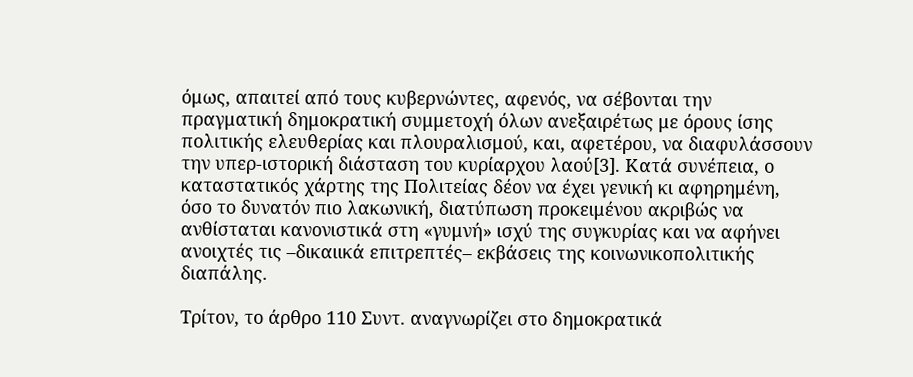όμως, απαιτεί από τους κυβερνώντες, αφενός, να σέβονται την πραγματική δημοκρατική συμμετοχή όλων ανεξαιρέτως με όρους ίσης πολιτικής ελευθερίας και πλουραλισμού, και, αφετέρου, να διαφυλάσσουν την υπερ-ιστορική διάσταση του κυρίαρχου λαού[3]. Κατά συνέπεια, ο καταστατικός χάρτης της Πολιτείας δέον να έχει γενική κι αφηρημένη, όσο το δυνατόν πιο λακωνική, διατύπωση προκειμένου ακριβώς να ανθίσταται κανονιστικά στη «γυμνή» ισχύ της συγκυρίας και να αφήνει ανοιχτές τις –δικαιικά επιτρεπτές– εκβάσεις της κοινωνικοπολιτικής διαπάλης.

Τρίτον, το άρθρο 110 Συντ. αναγνωρίζει στο δημοκρατικά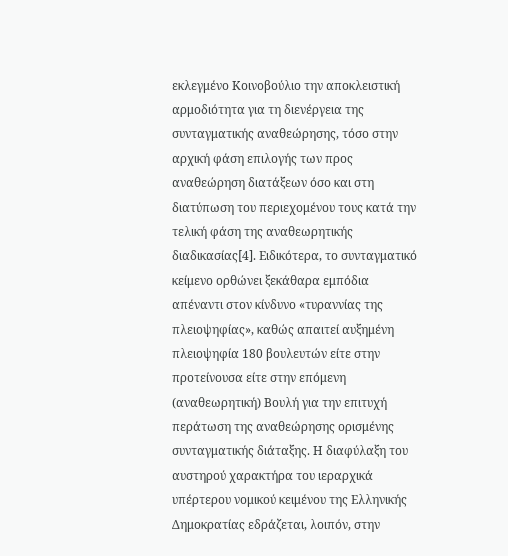εκλεγμένο Κοινοβούλιο την αποκλειστική αρμοδιότητα για τη διενέργεια της συνταγματικής αναθεώρησης, τόσο στην αρχική φάση επιλογής των προς αναθεώρηση διατάξεων όσο και στη διατύπωση του περιεχομένου τους κατά την τελική φάση της αναθεωρητικής διαδικασίας[4]. Ειδικότερα, το συνταγματικό κείμενο ορθώνει ξεκάθαρα εμπόδια απέναντι στον κίνδυνο «τυραννίας της πλειοψηφίας», καθώς απαιτεί αυξημένη πλειοψηφία 180 βουλευτών είτε στην προτείνουσα είτε στην επόμενη (αναθεωρητική) Βουλή για την επιτυχή περάτωση της αναθεώρησης ορισμένης συνταγματικής διάταξης. Η διαφύλαξη του αυστηρού χαρακτήρα του ιεραρχικά υπέρτερου νομικού κειμένου της Ελληνικής Δημοκρατίας εδράζεται, λοιπόν, στην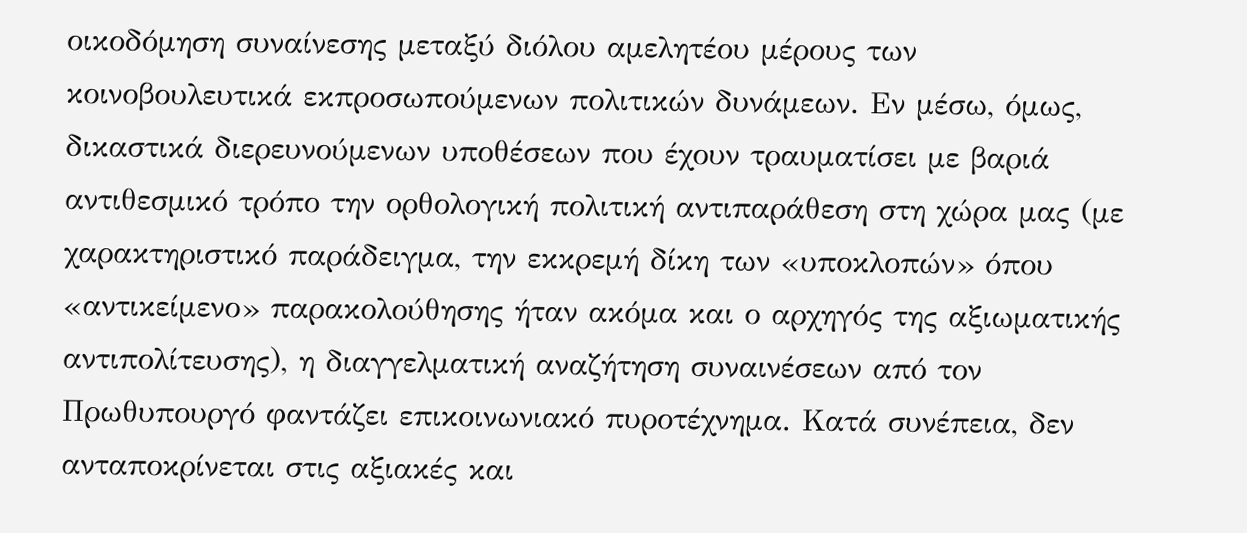οικοδόμηση συναίνεσης μεταξύ διόλου αμελητέου μέρους των κοινοβουλευτικά εκπροσωπούμενων πολιτικών δυνάμεων. Εν μέσω, όμως, δικαστικά διερευνούμενων υποθέσεων που έχουν τραυματίσει με βαριά αντιθεσμικό τρόπο την ορθολογική πολιτική αντιπαράθεση στη χώρα μας (με χαρακτηριστικό παράδειγμα, την εκκρεμή δίκη των «υποκλοπών» όπου «αντικείμενο» παρακολούθησης ήταν ακόμα και ο αρχηγός της αξιωματικής αντιπολίτευσης), η διαγγελματική αναζήτηση συναινέσεων από τον Πρωθυπουργό φαντάζει επικοινωνιακό πυροτέχνημα. Κατά συνέπεια, δεν ανταποκρίνεται στις αξιακές και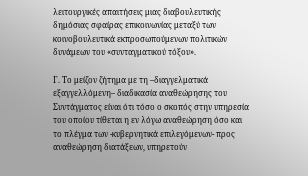λειτουργικές απαιτήσεις μιας διαβουλευτικής δημόσιας σφαίρας επικοινωνίας μεταξύ των κοινοβουλευτικά εκπροσωπούμενων πολιτικών δυνάμεων του «συνταγματικού τόξου».

Γ. Το μείζον ζήτημα με τη –διαγγελματικά εξαγγελλόμενη– διαδικασία αναθεώρησης του Συντάγματος είναι ότι τόσο ο σκοπός στην υπηρεσία του οποίου τίθεται η εν λόγω αναθεώρηση όσο και το πλέγμα των -κυβερνητικά επιλεγόμενων- προς αναθεώρηση διατάξεων, υπηρετούν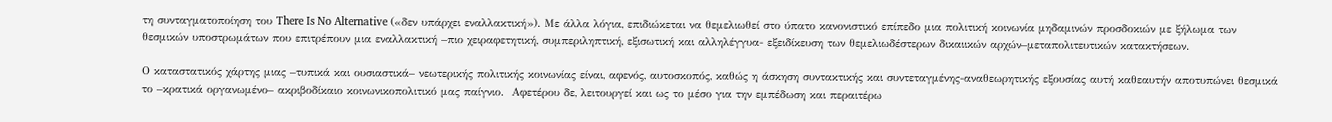τη συνταγματοποίηση του There Is No Alternative («δεν υπάρχει εναλλακτική»). Με άλλα λόγια, επιδιώκεται να θεμελιωθεί στο ύπατο κανονιστικό επίπεδο μια πολιτική κοινωνία μηδαμινών προσδοκιών με ξήλωμα των θεσμικών υποστρωμάτων που επιτρέπουν μια εναλλακτική –πιο χειραφετητική, συμπεριληπτική, εξισωτική και αλληλέγγυα- εξειδίκευση των θεμελιωδέστερων δικαιικών αρχών–μεταπολιτευτικών κατακτήσεων.

Ο καταστατικός χάρτης μιας –τυπικά και ουσιαστικά– νεωτερικής πολιτικής κοινωνίας είναι, αφενός, αυτοσκοπός, καθώς η άσκηση συντακτικής και συντεταγμένης-αναθεωρητικής εξουσίας αυτή καθεαυτήν αποτυπώνει θεσμικά το –κρατικά οργανωμένο– ακριβοδίκαιο κοινωνικοπολιτικό μας παίγνιο.  Αφετέρου δε, λειτουργεί και ως το μέσο για την εμπέδωση και περαιτέρω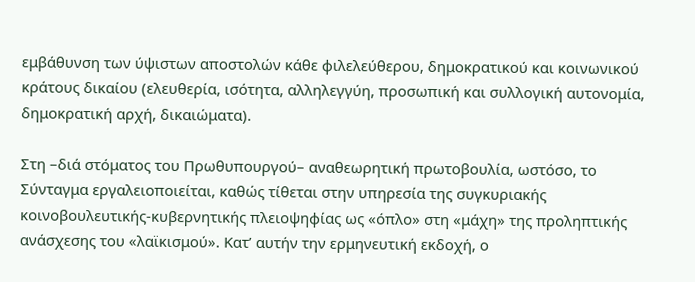εμβάθυνση των ύψιστων αποστολών κάθε φιλελεύθερου, δημοκρατικού και κοινωνικού κράτους δικαίου (ελευθερία, ισότητα, αλληλεγγύη, προσωπική και συλλογική αυτονομία, δημοκρατική αρχή, δικαιώματα).

Στη –διά στόματος του Πρωθυπουργού– αναθεωρητική πρωτοβουλία, ωστόσο, το Σύνταγμα εργαλειοποιείται, καθώς τίθεται στην υπηρεσία της συγκυριακής κοινοβουλευτικής-κυβερνητικής πλειοψηφίας ως «όπλο» στη «μάχη» της προληπτικής ανάσχεσης του «λαϊκισμού». Κατ’ αυτήν την ερμηνευτική εκδοχή, ο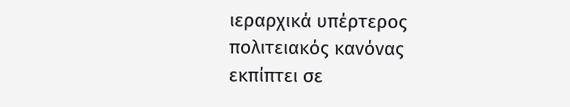ιεραρχικά υπέρτερος πολιτειακός κανόνας εκπίπτει σε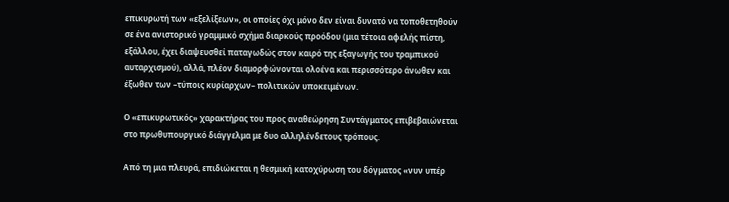επικυρωτή των «εξελίξεων», οι οποίες όχι μόνο δεν είναι δυνατό να τοποθετηθούν σε ένα ανιστορικό γραμμικό σχήμα διαρκούς προόδου (μια τέτοια αφελής πίστη, εξάλλου, έχει διαψευσθεί παταγωδώς στον καιρό της εξαγωγής του τραμπικού αυταρχισμού), αλλά, πλέον διαμορφώνονται ολοένα και περισσότερο άνωθεν και έξωθεν των –τύποις κυρίαρχων– πολιτικών υποκειμένων.

Ο «επικυρωτικός» χαρακτήρας του προς αναθεώρηση Συντάγματος επιβεβαιώνεται στο πρωθυπουργικό διάγγελμα με δυο αλληλένδετους τρόπους.

Από τη μια πλευρά, επιδιώκεται η θεσμική κατοχύρωση του δόγματος «νυν υπέρ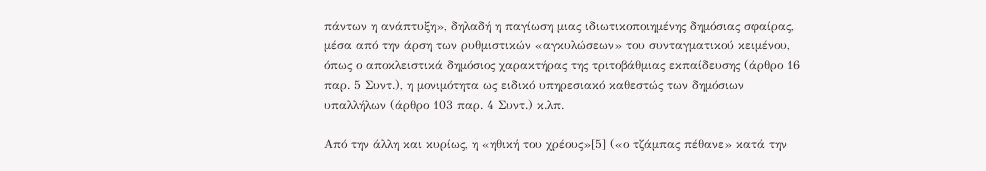πάντων η ανάπτυξη», δηλαδή η παγίωση μιας ιδιωτικοποιημένης δημόσιας σφαίρας, μέσα από την άρση των ρυθμιστικών «αγκυλώσεων» του συνταγματικού κειμένου, όπως ο αποκλειστικά δημόσιος χαρακτήρας της τριτοβάθμιας εκπαίδευσης (άρθρο 16 παρ. 5 Συντ.), η μονιμότητα ως ειδικό υπηρεσιακό καθεστώς των δημόσιων υπαλλήλων (άρθρο 103 παρ. 4 Συντ.) κ.λπ.

Από την άλλη και κυρίως, η «ηθική του χρέους»[5] («ο τζάμπας πέθανε» κατά την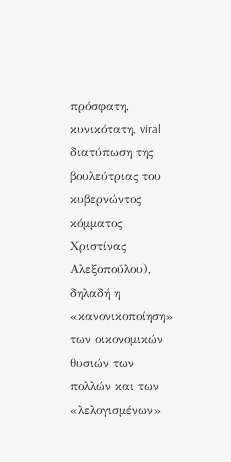πρόσφατη, κυνικότατη, viral διατύπωση της βουλεύτριας του κυβερνώντος κόμματος Χριστίνας Αλεξοπούλου), δηλαδή η «κανονικοποίηση» των οικονομικών θυσιών των πολλών και των «λελογισμένων»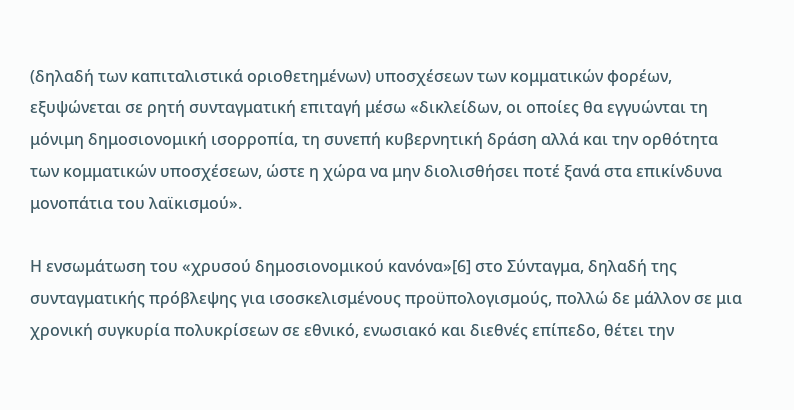(δηλαδή των καπιταλιστικά οριοθετημένων) υποσχέσεων των κομματικών φορέων, εξυψώνεται σε ρητή συνταγματική επιταγή μέσω «δικλείδων, οι οποίες θα εγγυώνται τη μόνιμη δημοσιονομική ισορροπία, τη συνεπή κυβερνητική δράση αλλά και την ορθότητα των κομματικών υποσχέσεων, ώστε η χώρα να μην διολισθήσει ποτέ ξανά στα επικίνδυνα μονοπάτια του λαϊκισμού».

Η ενσωμάτωση του «χρυσού δημοσιονομικού κανόνα»[6] στο Σύνταγμα, δηλαδή της συνταγματικής πρόβλεψης για ισοσκελισμένους προϋπολογισμούς, πολλώ δε μάλλον σε μια χρονική συγκυρία πολυκρίσεων σε εθνικό, ενωσιακό και διεθνές επίπεδο, θέτει την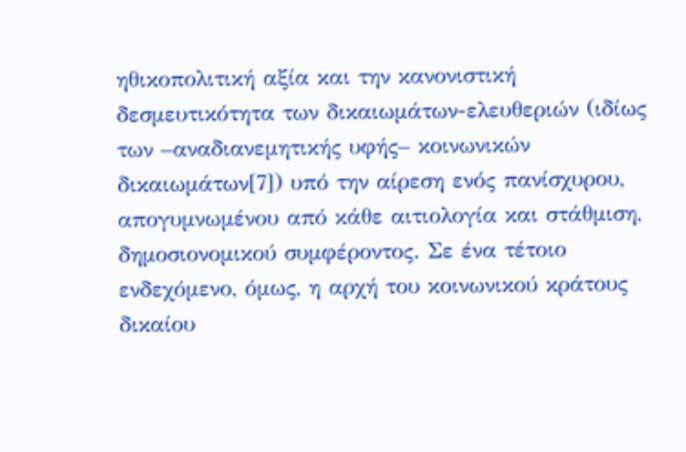ηθικοπολιτική αξία και την κανονιστική δεσμευτικότητα των δικαιωμάτων-ελευθεριών (ιδίως των –αναδιανεμητικής υφής– κοινωνικών δικαιωμάτων[7]) υπό την αίρεση ενός πανίσχυρου, απογυμνωμένου από κάθε αιτιολογία και στάθμιση, δημοσιονομικού συμφέροντος. Σε ένα τέτοιο ενδεχόμενο, όμως, η αρχή του κοινωνικού κράτους δικαίου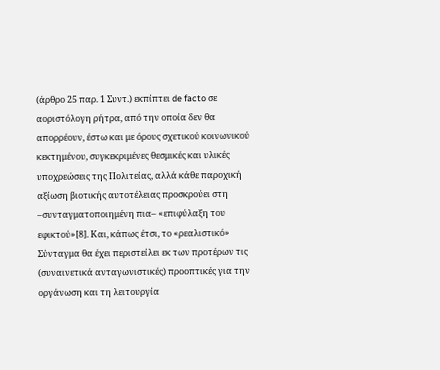(άρθρο 25 παρ. 1 Συντ.) εκπίπτει de facto σε αοριστόλογη ρήτρα, από την οποία δεν θα απορρέουν, έστω και με όρους σχετικού κοινωνικού κεκτημένου, συγκεκριμένες θεσμικές και υλικές υποχρεώσεις της Πολιτείας, αλλά κάθε παροχική αξίωση βιοτικής αυτοτέλειας προσκρούει στη –συνταγματοποιημένη πια– «επιφύλαξη του εφικτού»[8]. Και, κάπως έτσι, το «ρεαλιστικό» Σύνταγμα θα έχει περιστείλει εκ των προτέρων τις (συναινετικά ανταγωνιστικές) προοπτικές για την οργάνωση και τη λειτουργία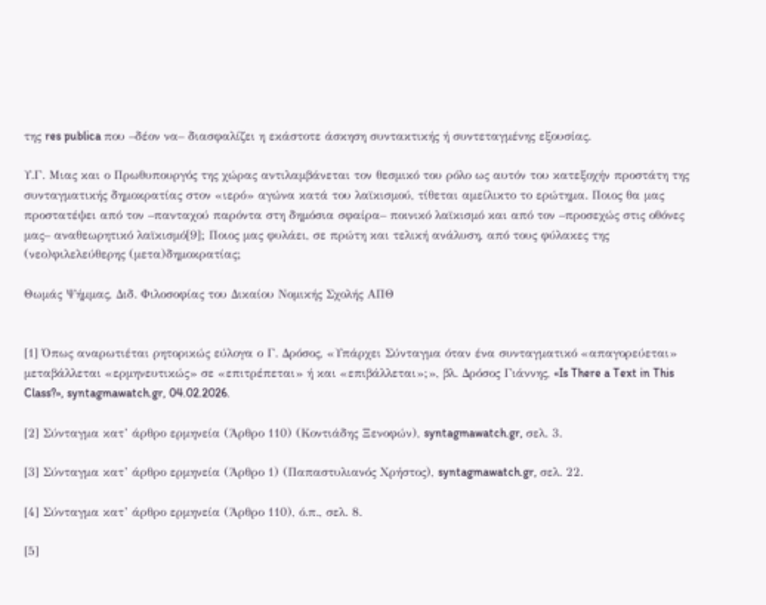της res publica που –δέον να– διασφαλίζει η εκάστοτε άσκηση συντακτικής ή συντεταγμένης εξουσίας.

Υ.Γ. Μιας και ο Πρωθυπουργός της χώρας αντιλαμβάνεται τον θεσμικό του ρόλο ως αυτόν του κατεξοχήν προστάτη της συνταγματικής δημοκρατίας στον «ιερό» αγώνα κατά του λαϊκισμού, τίθεται αμείλικτο το ερώτημα. Ποιος θα μας προστατέψει από τον –πανταχού παρόντα στη δημόσια σφαίρα– ποινικό λαϊκισμό και από τον –προσεχώς στις οθόνες μας– αναθεωρητικό λαϊκισμό[9]; Ποιος μας φυλάει, σε πρώτη και τελική ανάλυση, από τους φύλακες της (νεο)φιλελεύθερης (μετα)δημοκρατίας;

Θωμάς Ψήμμας, Διδ. Φιλοσοφίας του Δικαίου Νομικής Σχολής ΑΠΘ


[1] Όπως αναρωτιέται ρητορικώς εύλογα ο Γ. Δρόσος, «Υπάρχει Σύνταγμα όταν ένα συνταγματικό «απαγορεύεται» μεταβάλλεται «ερμηνευτικώς» σε «επιτρέπεται» ή και «επιβάλλεται»;», βλ. Δρόσος Γιάννης, «Is There a Text in This Class?», syntagmawatch.gr, 04.02.2026.

[2] Σύνταγμα κατ’ άρθρο ερμηνεία (Άρθρο 110) (Κοντιάδης Ξενοφών), syntagmawatch.gr, σελ. 3.

[3] Σύνταγμα κατ’ άρθρο ερμηνεία (Άρθρο 1) (Παπαστυλιανός Χρήστος), syntagmawatch.gr, σελ. 22.

[4] Σύνταγμα κατ’ άρθρο ερμηνεία (Άρθρο 110), ό.π., σελ. 8.

[5]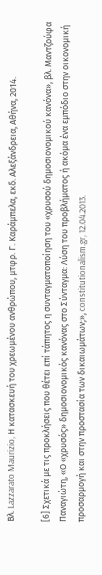Βλ. Lazzarato Maurizio, Η κατασκευή του χρεωμένου ανθρώπου, μτφρ. Γ. Καράμπελα, εκδ. Αλεξάνδρεια, Αθήνα, 2014.

[6] Σχετικά με τις προκλήσεις που θέτει επί τάπητος η συνταγματοποίηση του «χρυσού δημοσιονομικού κανόνα», βλ. Μαντζούφα Παναγιώτη, «Ο «χρυσός» δημοσιονομικός κανόνας στο Σύνταγμα: Λύση του προβλήματος ή ακόμα ένα εμπόδιο στην οικονομική προσαρμογή και στην προστασία των δικαιωμάτων;», constitutionalism.gr, 12.04.2013.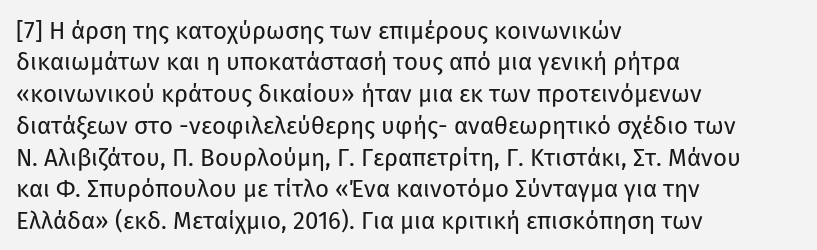[7] Η άρση της κατοχύρωσης των επιμέρους κοινωνικών δικαιωμάτων και η υποκατάστασή τους από μια γενική ρήτρα «κοινωνικού κράτους δικαίου» ήταν μια εκ των προτεινόμενων διατάξεων στο -νεοφιλελεύθερης υφής- αναθεωρητικό σχέδιο των Ν. Αλιβιζάτου, Π. Βουρλούμη, Γ. Γεραπετρίτη, Γ. Κτιστάκι, Στ. Μάνου και Φ. Σπυρόπουλου με τίτλο «Ένα καινοτόμο Σύνταγμα για την Ελλάδα» (εκδ. Μεταίχμιο, 2016). Για μια κριτική επισκόπηση των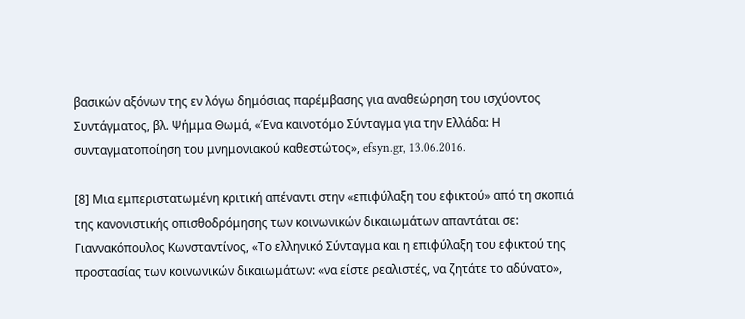βασικών αξόνων της εν λόγω δημόσιας παρέμβασης για αναθεώρηση του ισχύοντος Συντάγματος, βλ. Ψήμμα Θωμά, «Ένα καινοτόμο Σύνταγμα για την Ελλάδα: Η συνταγματοποίηση του μνημονιακού καθεστώτος», efsyn.gr, 13.06.2016.

[8] Μια εμπεριστατωμένη κριτική απέναντι στην «επιφύλαξη του εφικτού» από τη σκοπιά της κανονιστικής οπισθοδρόμησης των κοινωνικών δικαιωμάτων απαντάται σε: Γιαννακόπουλος Κωνσταντίνος, «Το ελληνικό Σύνταγμα και η επιφύλαξη του εφικτού της προστασίας των κοινωνικών δικαιωμάτων: «να είστε ρεαλιστές, να ζητάτε το αδύνατο»,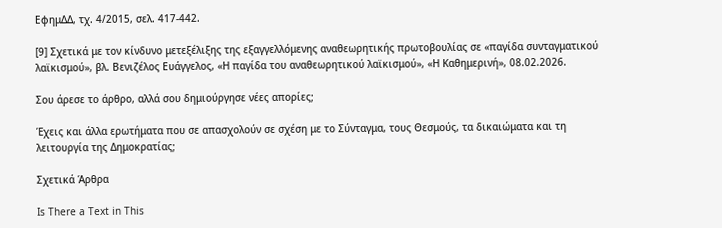ΕφημΔΔ, τχ. 4/2015, σελ. 417-442.

[9] Σχετικά με τον κίνδυνο μετεξέλιξης της εξαγγελλόμενης αναθεωρητικής πρωτοβουλίας σε «παγίδα συνταγματικού λαϊκισμού», βλ. Βενιζέλος Ευάγγελος, «Η παγίδα του αναθεωρητικού λαϊκισμού», «Η Καθημερινή», 08.02.2026.

Σου άρεσε το άρθρο, αλλά σου δημιούργησε νέες απορίες;

Έχεις και άλλα ερωτήματα που σε απασχολούν σε σχέση με το Σύνταγμα, τους Θεσμούς, τα δικαιώματα και τη λειτουργία της Δημοκρατίας;

Σχετικά Άρθρα

Is There a Text in This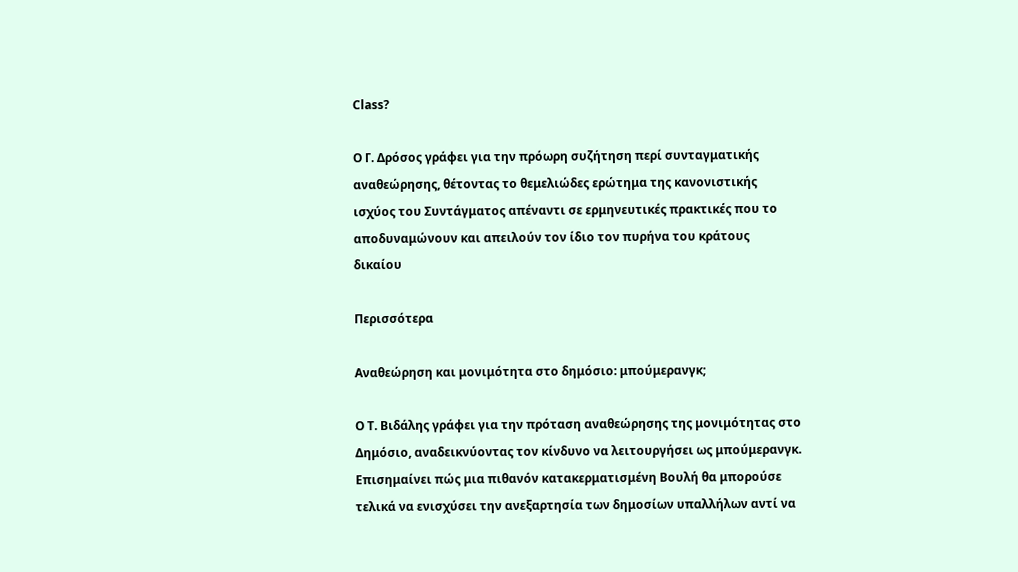Class?

Ο Γ. Δρόσος γράφει για την πρόωρη συζήτηση περί συνταγματικής αναθεώρησης, θέτοντας το θεμελιώδες ερώτημα της κανονιστικής ισχύος του Συντάγματος απέναντι σε ερμηνευτικές πρακτικές που το αποδυναμώνουν και απειλούν τον ίδιο τον πυρήνα του κράτους δικαίου

Περισσότερα

Αναθεώρηση και μονιμότητα στο δημόσιο: μπούμερανγκ;

Ο Τ. Βιδάλης γράφει για την πρόταση αναθεώρησης της μονιμότητας στο Δημόσιο, αναδεικνύοντας τον κίνδυνο να λειτουργήσει ως μπούμερανγκ. Επισημαίνει πώς μια πιθανόν κατακερματισμένη Βουλή θα μπορούσε τελικά να ενισχύσει την ανεξαρτησία των δημοσίων υπαλλήλων αντί να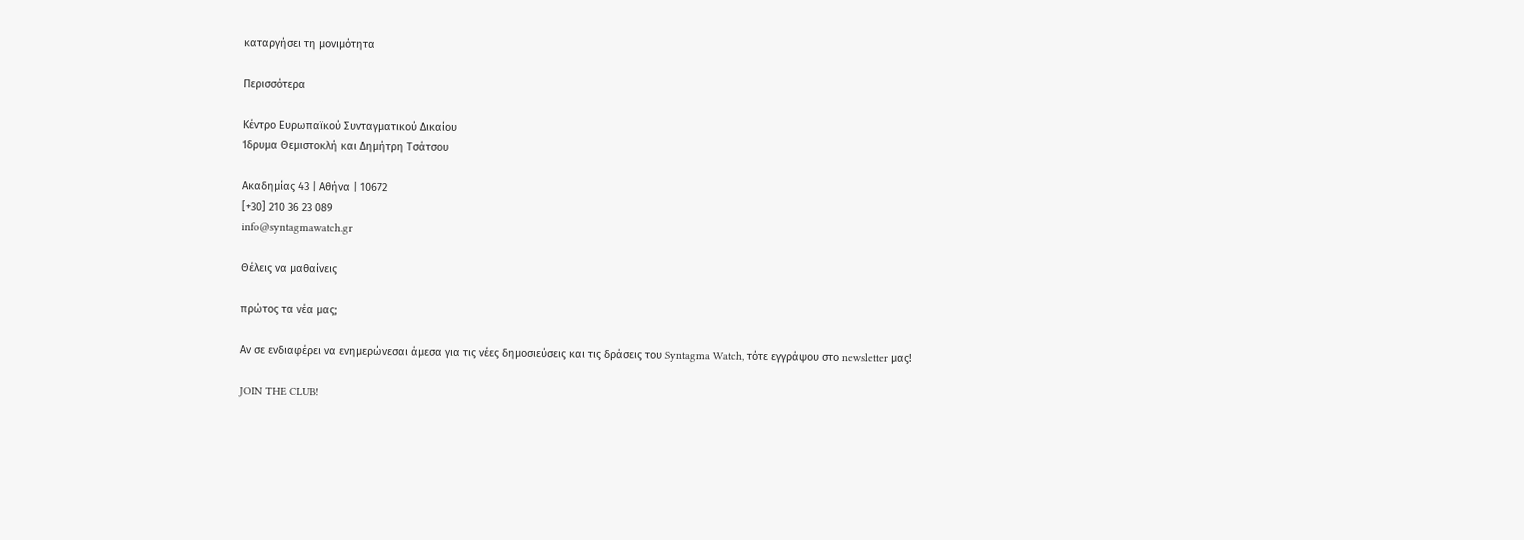καταργήσει τη μονιμότητα

Περισσότερα

Κέντρο Ευρωπαϊκού Συνταγματικού Δικαίου
Ίδρυμα Θεμιστοκλή και Δημήτρη Τσάτσου

Ακαδημίας 43 | Αθήνα | 10672
[+30] 210 36 23 089
info@syntagmawatch.gr

Θέλεις να μαθαίνεις

πρώτος τα νέα μας;

Αν σε ενδιαφέρει να ενημερώνεσαι άμεσα για τις νέες δημοσιεύσεις και τις δράσεις του Syntagma Watch, τότε εγγράψου στο newsletter μας!

JOIN THE CLUB!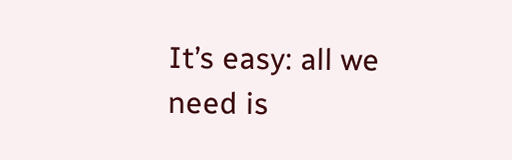It’s easy: all we need is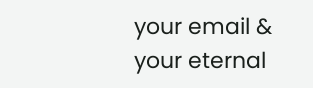your email & your eternal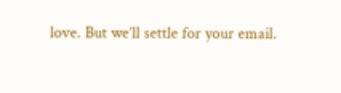love. But we’ll settle for your email.